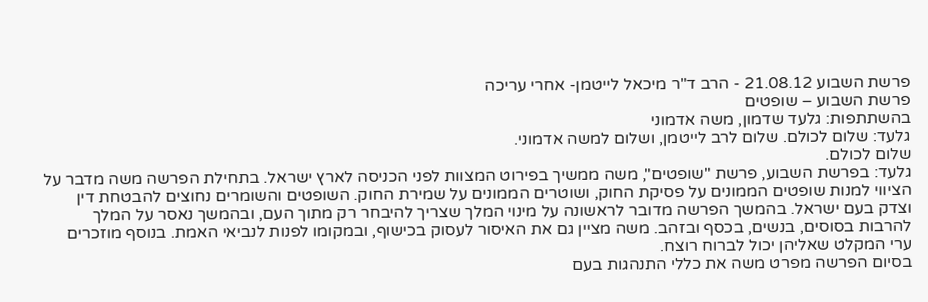פרשת השבוע 21.08.12 - הרב ד"ר מיכאל לייטמן- אחרי עריכה
פרשת השבוע – שופטים
בהשתתפות: גלעד שדמון, משה אדמוני
גלעד: שלום לכולם. שלום לרב לייטמן, ושלום למשה אדמוני.
שלום לכולם.
גלעד: בפרשת השבוע, פרשת "שופטים", משה ממשיך בפירוט המצוות לפני הכניסה לארץ ישראל. בתחילת הפרשה משה מדבר על הציווי למנות שופטים הממונים על פסיקת החוק, ושוטרים הממונים על שמירת החוק. השופטים והשומרים נחוצים להבטחת דין וצדק בעם ישראל. בהמשך הפרשה מדובר לראשונה על מינוי המלך שצריך להיבחר רק מתוך העם, ובהמשך נאסר על המלך להרבות בסוסים, בנשים, בכסף ובזהב. משה מציין גם את האיסור לעסוק בכישוף, ובמקומו לפנות לנביאי האמת. בנוסף מוזכרים ערי המקלט שאליהן יכול לברוח רוצח.
בסיום הפרשה מפרט משה את כללי התנהגות בעם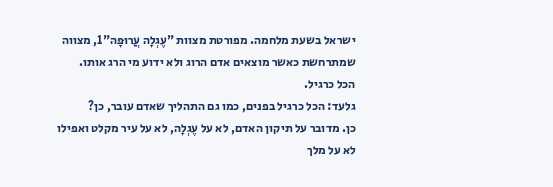ישראל בשעת מלחמה. מפורטת מצוות "עֶגְלָה עֲרוּפָה"1, מצווה שמתרחשת כאשר מוצאים אדם הרוג ולא ידוע מי הרג אותו.
הכל כרגיל.
גלעד: הכל כרגיל בפנים, כמו גם התהליך שאדם עובר, כן?
כן. מדובר על תיקון האדם, לא על עֶגְלָה, לא על עיר מקלט ואפילו לא על מלך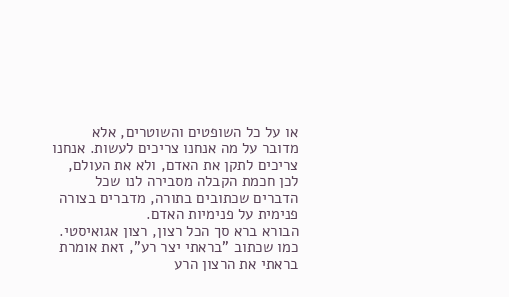או על כל השופטים והשוטרים, אלא מדובר על מה אנחנו צריכים לעשות. אנחנו צריכים לתקן את האדם, ולא את העולם, לכן חכמת הקבלה מסבירה לנו שכל הדברים שכתובים בתורה, מדברים בצורה פנימית על פנימיות האדם.
הבורא ברא סך הכל רצון, רצון אגואיסטי. כמו שכתוב "בראתי יצר רע", זאת אומרת בראתי את הרצון הרע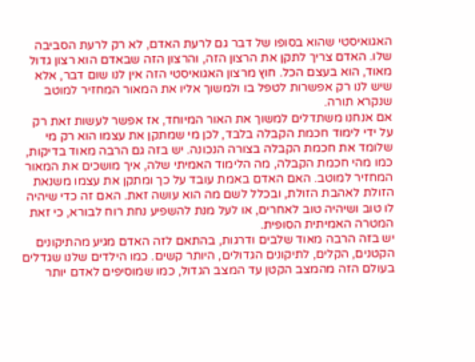האגואיסטי שהוא בסופו של דבר גם לרעת האדם, לא רק לרעת הסביבה שלו. האדם צריך לתקן את הרצון הזה, והרצון הזה שבאדם הוא רצון גדול מאוד, הוא בעצם הכל. חוץ מרצון האגואיסטי הזה אין לנו שום דבר, אלא שיש לנו רק אפשרות לטפל בו ולמשוך אליו את המאור המחזיר למוטב שנקרא תורה.
אם אנחנו משתדלים למשוך את האור המיוחד, אז אפשר לעשות זאת רק על ידי לימוד חכמת הקבלה בלבד, לכן מי שמתקן את עצמו הוא רק מי שלומד את חכמת הקבלה בצורה הנכונה. יש בזה גם הרבה מאוד בדיקות, כמו מהי חכמת הקבלה, מה הלימוד האמיתי שלה, איך מושכים את המאור המחזיר למוטב. האם האדם באמת עובד על כך ומתקן את עצמו משנאת הזולת לאהבת הזולת, ובכלל לשם מה הוא עושה זאת. האם זה כדי שיהיה לו טוב ושיהיה טוב לאחרים, או לעל מנת להשפיע נחת רוח לבורא, כי זאת המטרה האמיתית הסופית.
יש בזה הרבה מאוד שלבים ודרגות, בהתאם לזה האדם מגיע מהתיקונים הקטנים, הקלים, לתיקונים הגדולים, היותר קשים. כמו הילדים שלנו שגדלים בעולם הזה מהמצב הקטן עד המצב הגדול, כמו שמוסיפים לאדם יותר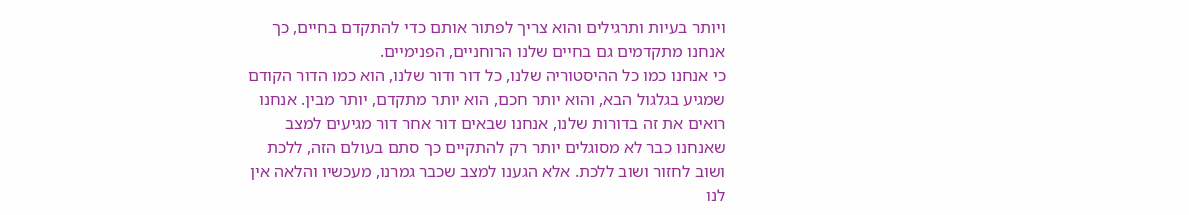ויותר בעיות ותרגילים והוא צריך לפתור אותם כדי להתקדם בחיים, כך אנחנו מתקדמים גם בחיים שלנו הרוחניים, הפנימיים.
כי אנחנו כמו כל ההיסטוריה שלנו, כל דור ודור שלנו, הוא כמו הדור הקודם שמגיע בגלגול הבא, והוא יותר חכם, הוא יותר מתקדם, יותר מבין. אנחנו רואים את זה בדורות שלנו, אנחנו שבאים דור אחר דור מגיעים למצב שאנחנו כבר לא מסוגלים יותר רק להתקיים כך סתם בעולם הזה, ללכת ושוב לחזור ושוב ללכת. אלא הגענו למצב שכבר גמרנו, מעכשיו והלאה אין לנו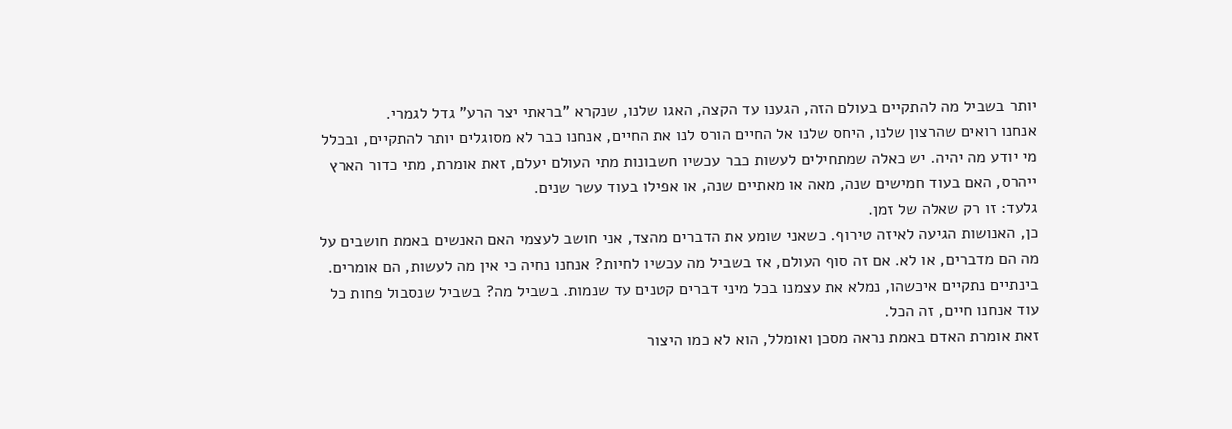יותר בשביל מה להתקיים בעולם הזה, הגענו עד הקצה, האגו שלנו, שנקרא "בראתי יצר הרע" גדל לגמרי.
אנחנו רואים שהרצון שלנו, היחס שלנו אל החיים הורס לנו את החיים, אנחנו כבר לא מסוגלים יותר להתקיים, ובכלל מי יודע מה יהיה. יש כאלה שמתחילים לעשות כבר עכשיו חשבונות מתי העולם יעלם, זאת אומרת, מתי כדור הארץ ייהרס, האם בעוד חמישים שנה, מאה או מאתיים שנה, או אפילו בעוד עשר שנים.
גלעד: זו רק שאלה של זמן.
כן, האנושות הגיעה לאיזה טירוף. כשאני שומע את הדברים מהצד, אני חושב לעצמי האם האנשים באמת חושבים על מה הם מדברים, או לא. אם זה סוף העולם, אז בשביל מה עכשיו לחיות? אנחנו נחיה כי אין מה לעשות, הם אומרים. בינתיים נתקיים איכשהו, נמלא את עצמנו בכל מיני דברים קטנים עד שנמות. בשביל מה? בשביל שנסבול פחות כל עוד אנחנו חיים, זה הכל.
זאת אומרת האדם באמת נראה מסכן ואומלל, הוא לא כמו היצור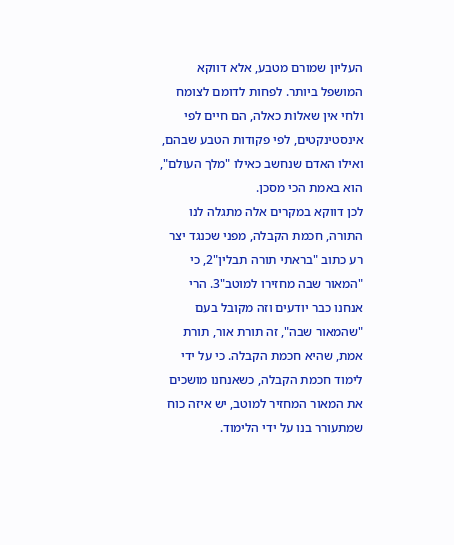העליון שמורם מטבע, אלא דווקא המושפל ביותר. לפחות לדומם לצומח ולחי אין שאלות כאלה, הם חיים לפי אינסטינקטים, לפי פקודות הטבע שבהם, ואילו האדם שנחשב כאילו "מלך העולם", הוא באמת הכי מסכן.
לכן דווקא במקרים אלה מתגלה לנו התורה, חכמת הקבלה, מפני שכנגד יצר רע כתוב "בראתי תורה תבלין"2, כי "המאור שבה מחזירו למוטב"3. הרי אנחנו כבר יודעים וזה מקובל בעם "שהמאור שבה", זה תורת אור, תורת אמת, שהיא חכמת הקבלה. כי על ידי לימוד חכמת הקבלה, כשאנחנו מושכים את המאור המחזיר למוטב, יש איזה כוח שמתעורר בנו על ידי הלימוד.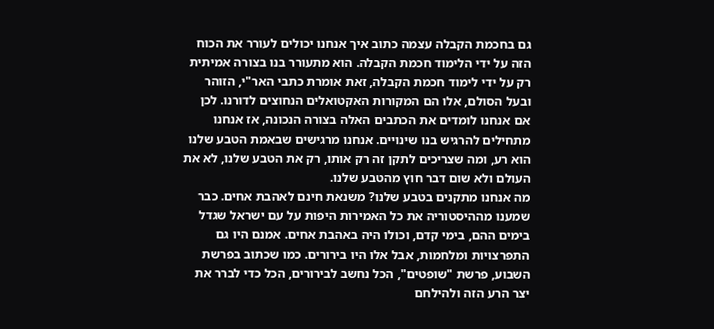גם בחכמת הקבלה עצמה כתוב איך אנחנו יכולים לעורר את הכוח הזה על ידי הלימוד חכמת הקבלה. הוא מתעורר בנו בצורה אמיתית רק על ידי לימוד חכמת הקבלה, זאת אומרת כתבי האר"י, הזוהר ובעל הסולם, אלו הם המקורות האקטואלים הנחוצים לדורנו. לכן אם אנחנו לומדים את הכתבים האלה בצורה הנכונה, אז אנחנו מתחילים להרגיש בנו שינויים. אנחנו מרגישים שבאמת הטבע שלנו הוא רע, ומה שצריכים לתקן זה רק אותו, רק את הטבע שלנו, לא את העולם ולא שום דבר חוץ מהטבע שלנו.
מה אנחנו מתקנים בטבע שלנו? משנאת חינם לאהבת אחים. כבר שמענו מההיסטוריה את כל האמירות היפות על עם ישראל שגדל בימים ההם, בימי קדם, וכולו היה באהבת אחים. אמנם היו גם התפרצויות ומלחמות, אבל אלו היו בירורים. כמו שכתוב בפרשת השבוע, פרשת "שופטים", הכל נחשב לבירורים, הכל כדי לברר את יצר הרע הזה ולהילחם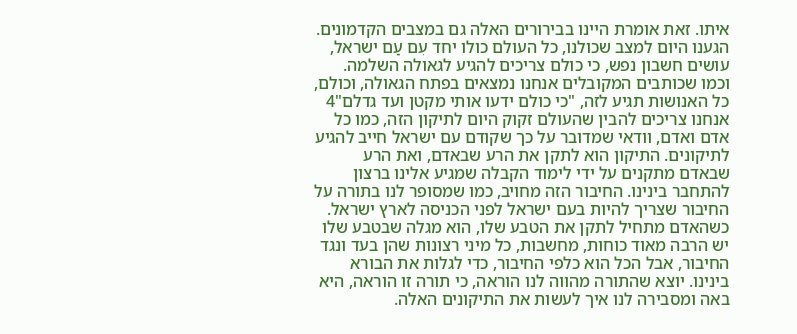איתו. זאת אומרת היינו בבירורים האלה גם במצבים הקדמונים.
הגענו היום למצב שכולנו, כל העולם כולו יחד עִם עַם ישראל, עושים חשבון נפש, כי כולם צריכים להגיע לגאולה השלמה. וכמו שכותבים המקובלים אנחנו נמצאים בפתח הגאולה, וכולם, כל האנושות תגיע לזה, "כי כולם ידעו אותי מקטן ועד גדלם"4 אנחנו צריכים להבין שהעולם זקוק היום לתיקון הזה, כמו כל אדם ואדם, וודאי שמדובר על כך שקודם עם ישראל חייב להגיע לתיקונים. התיקון הוא לתקן את הרע שבאדם, ואת הרע שבאדם מתקנים על ידי לימוד הקבלה שמגיע אלינו ברצון להתחבר בינינו. החיבור הזה מחויב, כמו שמסופר לנו בתורה על החיבור שצריך להיות בעם ישראל לפני הכניסה לארץ ישראל.
כשהאדם מתחיל לתקן את הטבע שלו, הוא מגלה שבטבע שלו יש הרבה מאוד כוחות, מחשבות, כל מיני רצונות שהן בעד ונגד החיבור, אבל הכל הוא כלפי החיבור, כדי לגלות את הבורא בינינו. יוצא שהתורה מהווה לנו הוראה, כי תורה זו הוראה, היא באה ומסבירה לנו איך לעשות את התיקונים האלה.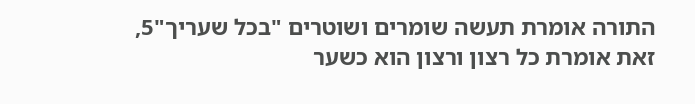התורה אומרת תעשה שומרים ושוטרים "בכל שעריך"5, זאת אומרת כל רצון ורצון הוא כשער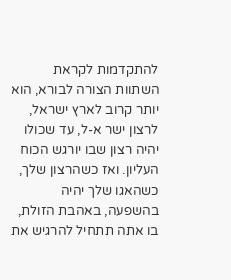להתקדמות לקראת השתוות הצורה לבורא, הוא יותר קרוב לארץ ישראל, לרצון ישר א-ל, עד שכולו יהיה רצון שבו יורגש הכוח העליון. ואז כשהרצון שלך, כשהאגו שלך יהיה בהשפעה, באהבת הזולת, בו אתה תתחיל להרגיש את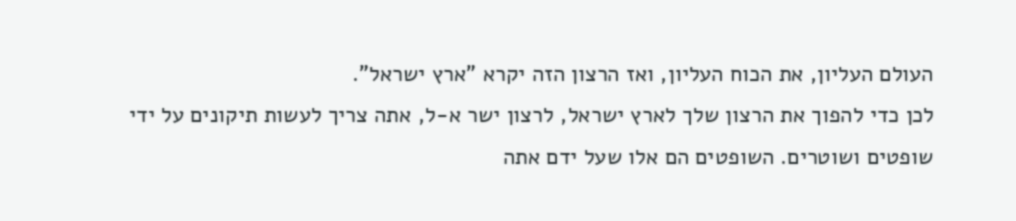העולם העליון, את הכוח העליון, ואז הרצון הזה יקרא "ארץ ישראל".
לכן כדי להפוך את הרצון שלך לארץ ישראל, לרצון ישר א-ל, אתה צריך לעשות תיקונים על ידי שופטים ושוטרים. השופטים הם אלו שעל ידם אתה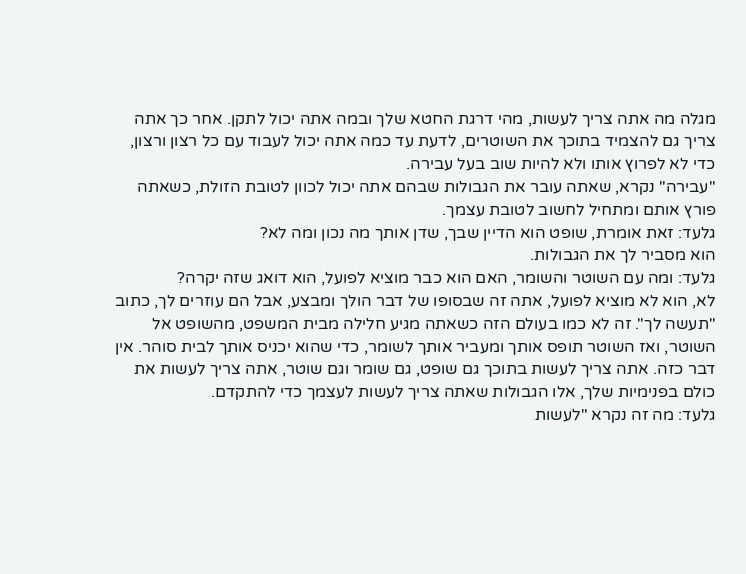מגלה מה אתה צריך לעשות, מהי דרגת החטא שלך ובמה אתה יכול לתקן. אחר כך אתה צריך גם להצמיד בתוכך את השוטרים, לדעת עד כמה אתה יכול לעבוד עם כל רצון ורצון, כדי לא לפרוץ אותו ולא להיות שוב בעל עבירה.
"עבירה" נקרא, שאתה עובר את הגבולות שבהם אתה יכול לכוון לטובת הזולת, כשאתה פורץ אותם ומתחיל לחשוב לטובת עצמך.
גלעד: זאת אומרת, שופט הוא הדיין שבך, שדן אותך מה נכון ומה לא?
הוא מסביר לך את הגבולות.
גלעד: ומה עם השוטר והשומר, האם הוא כבר מוציא לפועל, הוא דואג שזה יקרה?
לא, הוא לא מוציא לפועל, אתה זה שבסופו של דבר הולך ומבצע, אבל הם עוזרים לך, כתוב "תעשה לך". זה לא כמו בעולם הזה כשאתה מגיע חלילה מבית המשפט, מהשופט אל השוטר, ואז השוטר תופס אותך ומעביר אותך לשומר, כדי שהוא יכניס אותך לבית סוהר. אין דבר כזה. אתה צריך לעשות בתוכך גם שופט, גם שומר וגם שוטר, אתה צריך לעשות את כולם בפנימיות שלך, אלו הגבולות שאתה צריך לעשות לעצמך כדי להתקדם.
גלעד: מה זה נקרא "לעשות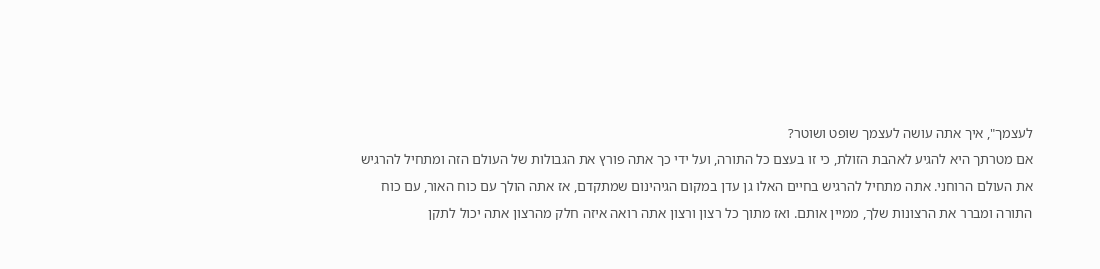לעצמך", איך אתה עושה לעצמך שופט ושוטר?
אם מטרתך היא להגיע לאהבת הזולת, כי זו בעצם כל התורה, ועל ידי כך אתה פורץ את הגבולות של העולם הזה ומתחיל להרגיש את העולם הרוחני. אתה מתחיל להרגיש בחיים האלו גן עדן במקום הגיהינום שמתקדם, אז אתה הולך עם כוח האור, עם כוח התורה ומברר את הרצונות שלך, ממיין אותם. ואז מתוך כל רצון ורצון אתה רואה איזה חלק מהרצון אתה יכול לתקן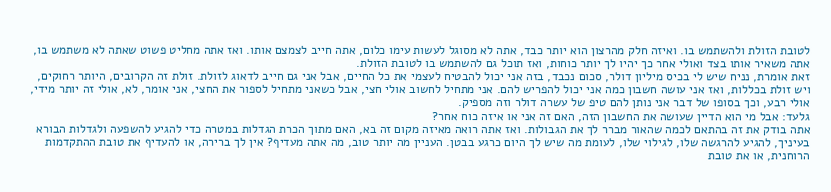לטובת הזולת ולהשתמש בו. ואיזה חלק מהרצון הוא יותר כבד, אתה לא מסוגל לעשות עימו כלום, אתה חייב לצמצם אותו. ואז אתה מחליט פשוט שאתה לא משתמש בו, אתה משאיר אותו בצד ואולי אחר כך יהיו לך יותר כוחות, ואז תוכל גם להשתמש בו לטובת הזולת.
זאת אומרת, נניח שיש לי בכיס מיליון דולר, סכום נכבד, בזה אני יכול להבטיח לעצמי את כל החיים, אבל אני גם חייב לדאוג לזולת. זולת זה הקרובים, היותר רחוקים, ויש זולת בכללות, ואז אני עושה חשבון כמה אני יכול להפריש להם. אני מתחיל לחשוב אולי חצי, אבל כשאני מתחיל לספור את החצי, אני אומר, לא, אולי זה יותר מידי, אולי רבע, וכך בסופו של דבר אני נותן להם טיפ של עשרה דולר וזה מספיק.
גלעד: אבל מי הוא הדיין שעושה את החשבון הזה, האם זה אני או איזה כוח אחר?
אתה בודק את זה בהתאם לכמה שהאור מברר לך את הגבולות. ואז אתה רואה מאיזה מקום זה בא, האם מתוך הכרת הגדלות במטרה כדי להגיע להשפעה ולגדלות הבורא בעיניך, להגיע להרגשה שלו, לגילוי שלו, לעומת מה שיש לך היום כרגע בבטן. העניין מה יותר טוב, מה אתה מעדיף? אין לך ברירה, או להעדיף את טובת ההתקדמות הרוחנית, או את טובת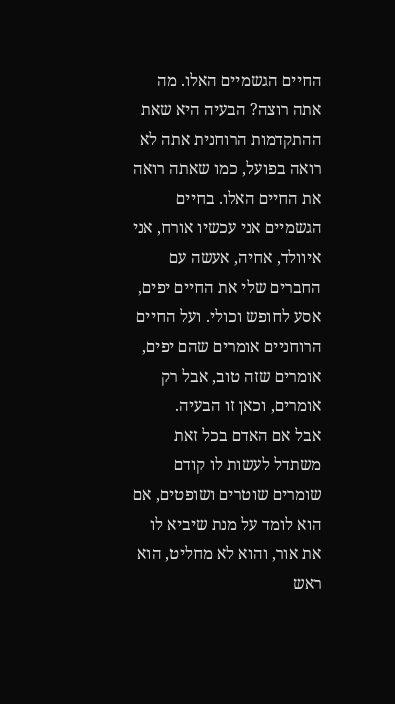החיים הגשמיים האלו. מה אתה רוצה? הבעיה היא שאת ההתקדמות הרוחנית אתה לא רואה בפועל, כמו שאתה רואה את החיים האלו. בחיים הגשמיים אני עכשיו אורח, אני איוולד, אחיה, אעשה עם החברים שלי את החיים יפים, אסע לחופש וכולי. ועל החיים הרוחניים אומרים שהם יפים, אומרים שזה טוב, אבל רק אומרים, וכאן זו הבעיה.
אבל אם האדם בכל זאת משתדל לעשות לו קודם שומרים שוטרים ושופטים, אם הוא לומד על מנת שיביא לו את אור, והוא לא מחליט, הוא ראש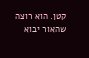קטן. הוא רוצה שהאור יבוא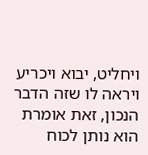ויחליט, יבוא ויכריע ויראה לו שזה הדבר הנכון, זאת אומרת הוא נותן לכוח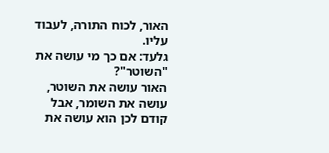האור, לכוח התורה, לעבוד עליו.
גלעד: אם כך מי עושה את "השוטר"?
האור עושה את השוטר, עושה את השומר, אבל קודם לכן הוא עושה את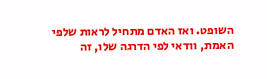השופט. ואז האדם מתחיל לראות שלפי האמת, וודאי לפי הדרגה שלו, זה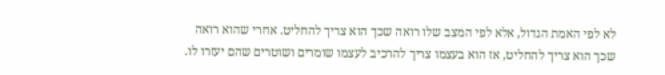לא לפי האמת הגדול, אלא לפי המצב שלו רואה שכך הוא צריך להחליט. אחרי שהוא רואה שכך הוא צריך להחליט, אז הוא בעצמו צריך להרכיב לעצמו שומרים ושוטרים שהם יעזרו לו.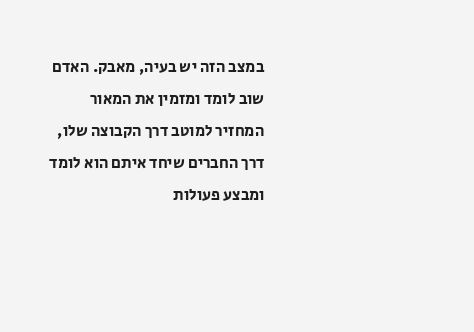במצב הזה יש בעיה, מאבק. האדם שוב לומד ומזמין את המאור המחזיר למוטב דרך הקבוצה שלו, דרך החברים שיחד איתם הוא לומד ומבצע פעולות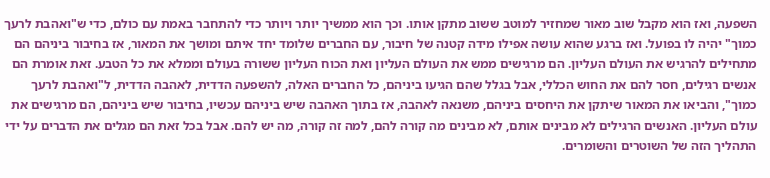השפעה, ואז הוא מקבל שוב מאור שמחזיר למוטב ששוב מתקן אותו. וכך הוא ממשיך יותר ויותר כדי להתחבר באמת עם כולם, כדי ש"ואהבת לרעך כמוך" יהיה לו בפועל. ואז ברגע שהוא עושה אפילו מידה קטנה של חיבור, עם החברים שלומד יחד איתם ומושך את המאור, אז בחיבור ביניהם הם מתחילים להרגיש את העולם העליון. הם מרגישים ממש את העולם העליון ואת הכוח העליון ששורה בעולם וממלא את כל הטבע. זאת אומרת הם אנשים רגילים, חסר להם את החוש הכללי, אבל בגלל שהם הגיעו ביניהם, כל החברים האלה, להשפעה הדדית, לאהבה הדדית, ל"ואהבת לרעך כמוך", והביאו את המאור שיתקן את היחסים ביניהם, משנאה לאהבה, אז בתוך האהבה שיש ביניהם עכשיו, בחיבור שיש ביניהם, הם מרגישים את עולם העליון. האנשים הרגילים לא מבינים אותם, לא מבינים מה קורה להם, למה זה קורה, מה יש להם. אבל בכל זאת הם מגלים את הדברים על ידי התהליך הזה של השוטרים והשומרים.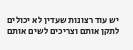יש עוד רצונות שעדין לא יכולים לתקן אותם וצריכים לשים אותם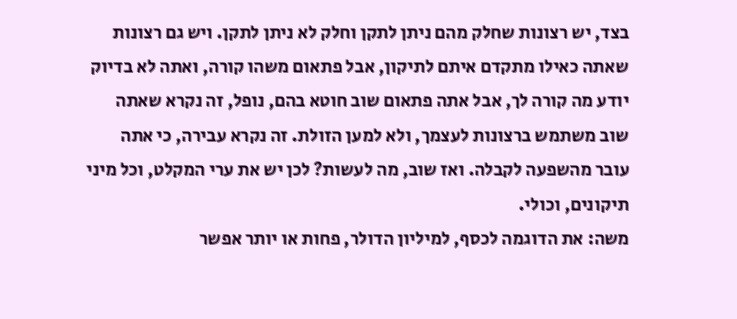בצד, יש רצונות שחלק מהם ניתן לתקן וחלק לא ניתן לתקן. ויש גם רצונות שאתה כאילו מתקדם איתם לתיקון, אבל פתאום משהו קורה, ואתה לא בדיוק יודע מה קורה לך, אבל אתה פתאום שוב חוטא בהם, נופל, זה נקרא שאתה שוב משתמש ברצונות לעצמך, ולא למען הזולת. זה נקרא עבירה, כי אתה עובר מהשפעה לקבלה. ואז שוב, מה לעשות? לכן יש את ערי המקלט, וכל מיני תיקונים, וכולי.
משה: את הדוגמה לכסף, למיליון הדולר, פחות או יותר אפשר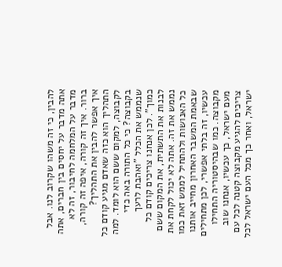להבין, כי זה משהו שקרוב לנו. אבל אתה מדבר על יחסים בין חברים, אתה מדבר על המלחמה לחיבור, זה לא ברור. איך זה קורה, איפה זה קורה, איך אפשר להבין את התהליך?
התהליך הוא כזה שאדם מגיע קודם כל לקבוצה, למקום ששם הוא לומד. למה בקבוצה? כי כל התורה באה כדי שנממש את הכלל "ואהבת לרעך כמוך". לכן אנחנו צריכים קודם כל לבנות את התשתית, את המקום ששם נממש את זה. אתה לא יכול לקחת את כל האנושות ולהתחיל לממש זאת כמו שבאמת המשבר האחרון מחייב אותנו עכשיו, זה בלתי אפשרי, לכן מתחילים מקבוצה. כמו שבהיסטוריה התחילו מעם ישראל, כך עכשיו, אנחנו שוב צריכים להגיע מקבוצה קטנה לכל עם ישראל, ואחר כך מכל העם ישראל לכל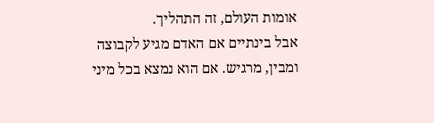אומות העולם, זה התהליך.
אבל בינתיים אם האדם מגיע לקבוצה ומבין, מרגיש. אם הוא נמצא בכל מיני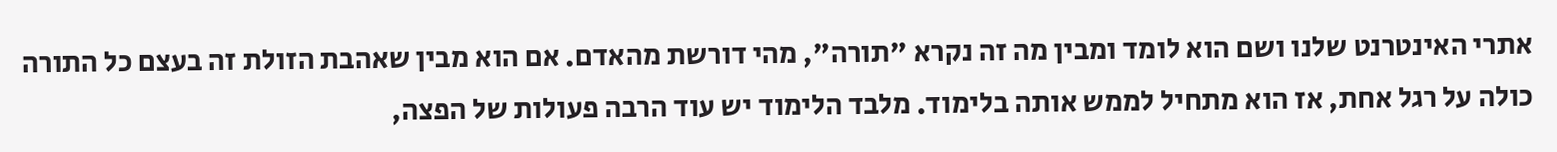אתרי האינטרנט שלנו ושם הוא לומד ומבין מה זה נקרא "תורה", מהי דורשת מהאדם. אם הוא מבין שאהבת הזולת זה בעצם כל התורה כולה על רגל אחת, אז הוא מתחיל לממש אותה בלימוד. מלבד הלימוד יש עוד הרבה פעולות של הפצה,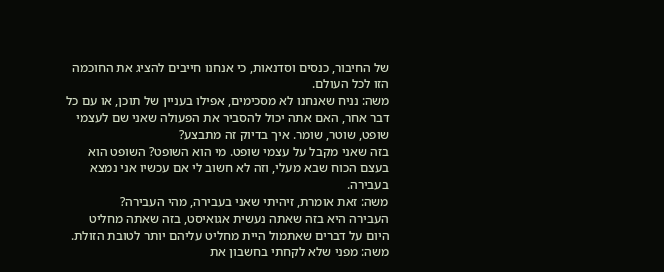של החיבור, כנסים וסדנאות, כי אנחנו חייבים להציג את החוכמה הזו לכל העולם.
משה: נניח שאנחנו לא מסכימים, אפילו בעניין של תוכן, או עם כל דבר אחר, האם אתה יכול להסביר את הפעולה שאני שם לעצמי שופט, שוטר, שומר. איך בדיוק זה מתבצע?
בזה שאני מקבל על עצמי שופט. מי הוא השופט? השופט הוא בעצם הכוח שבא מעלי, וזה לא חשוב לי אם עכשיו אני נמצא בעבירה.
משה: זאת אומרת, זיהיתי שאני בעבירה, מהי העבירה?
העבירה היא בזה שאתה נעשית אגואיסט, בזה שאתה מחליט היום על דברים שאתמול היית מחליט עליהם יותר לטובת הזולת.
משה: מפני שלא לקחתי בחשבון את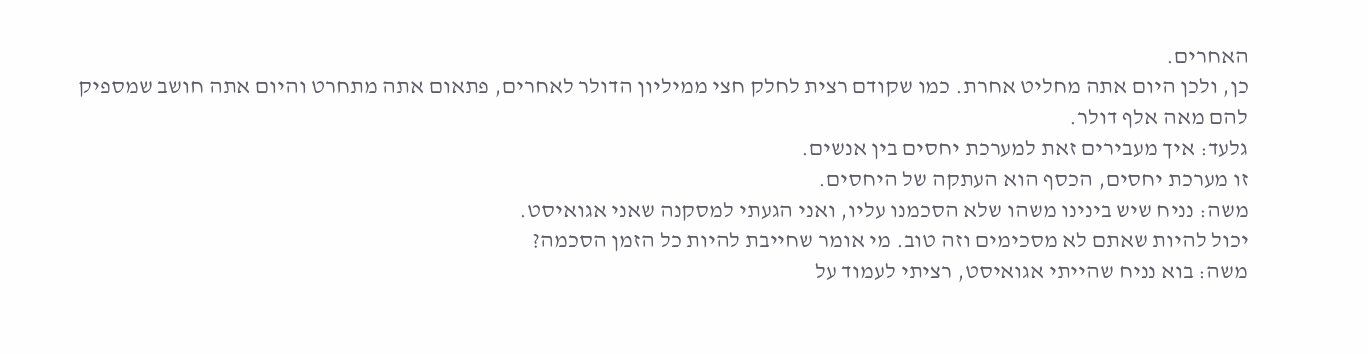האחרים.
כן, ולכן היום אתה מחליט אחרת. כמו שקודם רצית לחלק חצי ממיליון הדולר לאחרים, פתאום אתה מתחרט והיום אתה חושב שמספיק להם מאה אלף דולר.
גלעד: איך מעבירים זאת למערכת יחסים בין אנשים.
זו מערכת יחסים, הכסף הוא העתקה של היחסים.
משה: נניח שיש בינינו משהו שלא הסכמנו עליו, ואני הגעתי למסקנה שאני אגואיסט.
יכול להיות שאתם לא מסכימים וזה טוב. מי אומר שחייבת להיות כל הזמן הסכמה?
משה: בוא נניח שהייתי אגואיסט, רציתי לעמוד על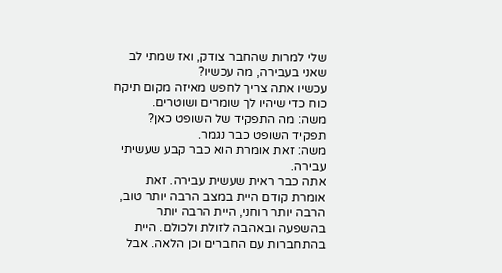שלי למרות שהחבר צודק, ואז שמתי לב שאני בעבירה, מה עכשיו?
עכשיו אתה צריך לחפש מאיזה מקום תיקח כוח כדי שיהיו לך שומרים ושוטרים.
משה: מה התפקיד של השופט כאן?
תפקיד השופט כבר נגמר.
משה: זאת אומרת הוא כבר קבע שעשיתי עבירה.
אתה כבר ראית שעשית עבירה. זאת אומרת קודם היית במצב הרבה יותר טוב, הרבה יותר רוחני, היית הרבה יותר בהשפעה ובאהבה לזולת ולכולם. היית בהתחברות עם החברים וכן הלאה. אבל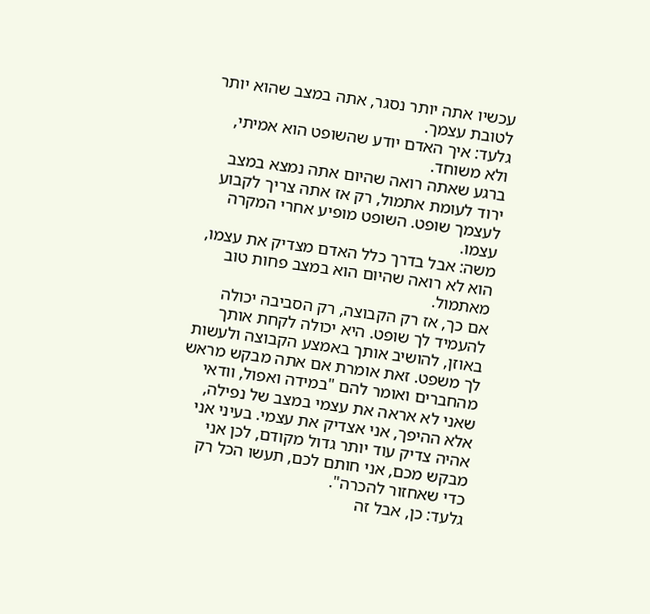עכשיו אתה יותר נסגר, אתה במצב שהוא יותר לטובת עצמך.
גלעד: איך האדם יודע שהשופט הוא אמיתי, ולא משוחד.
ברגע שאתה רואה שהיום אתה נמצא במצב ירוד לעומת אתמול, רק אז אתה צריך לקבוע לעצמך שופט. השופט מופיע אחרי המקרה עצמו.
משה: אבל בדרך כלל האדם מצדיק את עצמו, הוא לא רואה שהיום הוא במצב פחות טוב מאתמול.
אם כך, אז רק הקבוצה, רק הסביבה יכולה להעמיד לך שופט. היא יכולה לקחת אותך באוזן, להושיב אותך באמצע הקבוצה ולעשות לך משפט. זאת אומרת אם אתה מבקש מראש מהחברים ואומר להם "במידה ואפול, וודאי שאני לא אראה את עצמי במצב של נפילה, אלא ההיפך, אני אצדיק את עצמי. בעיני אני אהיה צדיק עוד יותר גדול מקודם, לכן אני מבקש מכם, אני חותם לכם, תעשו הכל רק כדי שאחזור להכרה".
גלעד: כן, אבל זה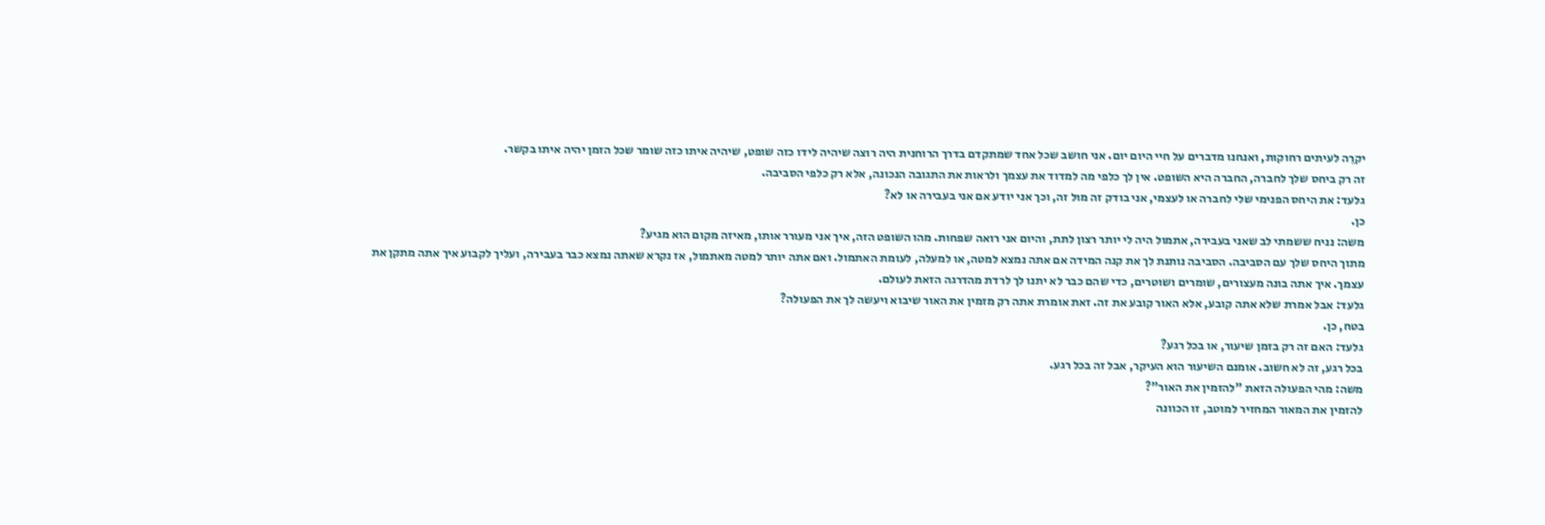יקרֵה לעיתים רחוקות, ואנחנו מדברים על חיי היום יום. אני חושב שכל אחד שמתקדם בדרך הרוחנית היה רוצה שיהיה לידו כזה שופט, שיהיה איתו כזה שומר שכל הזמן יהיה איתו בקשר.
זה רק ביחס שלך לחברה, החברה היא השופט. אין לך כלפי מה למדוד את עצמך ולראות את התגובה הנכונה, אלא רק כלפי הסביבה.
גלעד: את היחס הפנימי שלי לחברה או לעצמי, אני בודק זה מול זה, וכך אני יודע אם אני בעבירה או לא?
כן.
משה: נניח ששמתי לב שאני בעבירה, אתמול היה לי יותר רצון לתת, והיום אני רואה שפחות. מהו השופט הזה, איך אני מעורר אותו, מאיזה מקום הוא מגיע?
מתוך היחס שלך עם הסביבה. הסביבה נותנת לך את קנה המידה אם אתה נמצא למטה, או למעלה, לעומת האתמול. ואם אתה יותר למטה מאתמול, אז נקרא שאתה נמצא כבר בעבירה, ועליך לקבוע איך אתה מתקן את עצמך. איך אתה בונה מעצורים, שומרים ושוטרים, כדי שהם כבר לא יתנו לך לרדת מהדרגה הזאת לעולם.
גלעד: אבל אמרת שלא אתה קובע, אלא האור קובע את זה. זאת אומרת אתה רק מזמין את האור שיבוא ויעשה לך את הפעולה?
בטח, כן.
גלעד: האם זה רק בזמן שיעור, או בכל רגע?
בכל רגע, זה לא חשוב. אומנם השיעור הוא העיקר, אבל זה בכל רגע.
משה: מהי הפעולה הזאת "להזמין את האור"?
להזמין את המאור המחזיר למוטב, זו הכוונה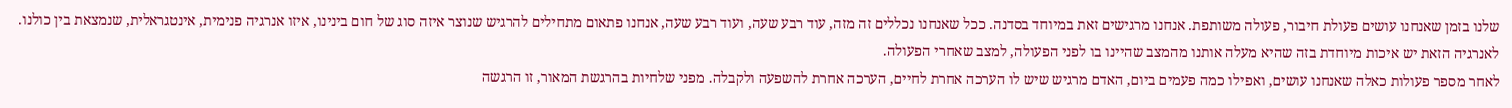שלנו בזמן שאנחנו עושים פעולת חיבור, פעולה משותפת. אנחנו מרגישים זאת במיוחד בסדנה. ככל שאנחנו נכללים זה מזה, עוד רבע שעה, ועוד רבע שעה, אנחנו פתאום מתחילים להרגיש שנוצר איזה סוג של חום בינינו, איזו אנרגיה פנימית, אינטגראלית, שנמצאת בין כולנו. לאנרגיה הזאת יש איכות מיוחדת בזה שהיא מעלה אותנו מהמצב שהיינו בו לפני הפעולה, למצב שאחרי הפעולה.
לאחר מספר פעולות כאלה שאנחנו עושים, ואפילו כמה פעמים ביום, האדם מרגיש שיש לו הערכה אחרת לחיים, הערכה אחרת להשפעה ולקבלה. מפני שלחיות בהרגשת המאור, זו הרגשה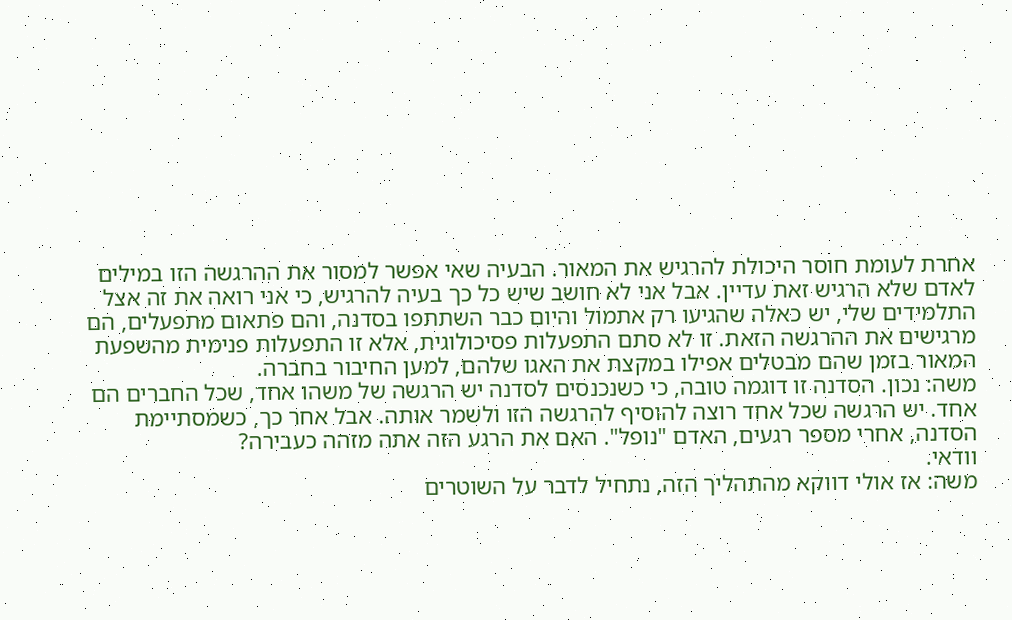אחרת לעומת חוסר היכולת להרגיש את המאור. הבעיה שאי אפשר למסור את ההרגשה הזו במילים לאדם שלא הרגיש זאת עדיין. אבל אני לא חושב שיש כל כך בעיה להרגיש, כי אני רואה את זה אצל התלמידים שלי, יש כאלה שהגיעו רק אתמול והיום כבר השתתפו בסדנה, והם פתאום מתפעלים, הם מרגישים את ההרגשה הזאת. זו לא סתם התפעלות פסיכולוגית, אלא זו התפעלות פנימית מהשפעת המאור בזמן שהם מבטלים אפילו במקצת את האגו שלהם, למען החיבור בחברה.
משה: נכון. הסדנה זו דוגמה טובה, כי כשנכנסים לסדנה יש הרגשה של משהו אחד, שכל החברים הם אחד. יש הרגשה שכל אחד רוצה להוסיף להרגשה הזו ולשמר אותה. אבל אחר כך, כשמסתיימת הסדנה, אחרי מספר רגעים, האדם "נופל". האם את הרגע הזה אתה מזהה כעבירה?
וודאי.
משה: אז אולי דווקא מהתהליך הזה, נתחיל לדבר על השוטרים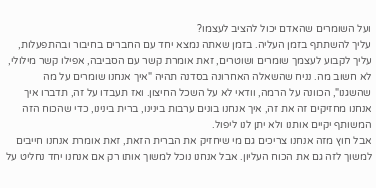ועל השומרים שהאדם יכול להציב לעצמו?
עליך להשתתף בזמן העליה. בזמן שאתה נמצא יחד עם החברים בחיבור ובהתפעלות, עליך לקבוע לעצמך שומרים ושוטרים, זאת אומרת קשר עם הסביבה, אפילו קשר מילולי, לא חשוב מה. נניח שהשאלה האחרונה בסדנה תהיה "איך אנחנו שומרים על מה שהשגנו", הכוונה על הרמה, וודאי לא על השכל החיצון. ואז תעבדו על זה, תדברו איך אנחנו מחזיקים זה את זה, איך אנחנו בונים ערבות בינינו, ברית בינינו, כדי שהכוח הזה המשותף יקיים אותנו ולא יתן לנו ליפול.
אבל חוץ מזה אנחנו צריכים גם מי שיחזיק את הברית הזאת, זאת אומרת אנחנו חייבים למשוך לזה גם את הכוח העליון. אבל אנחנו נוכל למשוך אותו רק אם אנחנו יחד נחליט על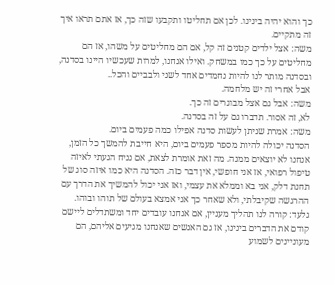כך והוא יהיה בינינו. לכן אם תחליטו ותקבעו שזה כך, אז אתם תראו איך זה מתקיים.
משה: אצל ילדים קטנים זה קל, אם הם מחליטים על משהו, אז הם מחליטים על כך כמו במשחק. ואילו אנחנו, למרות שעכשיו היינו בסדנה, ובסדנה מותר לנו להיות נחמדים אחד לשני ולבביים והכל..
אבל אחרי זה יש מלחמה.
משה: אבל גם אצל מבוגרים זה כך.
לא, זה אסור. תדברו גם על זה בסדנה.
משה: אמרת שניתן לעשות סדנה אפילו כמה פעמים ביום.
הסדנה יכולה להיות מספר פעמים ביום, היא חייבת להמשך כל הזמן, אנחנו לא יוצאים ממנה. מה זאת אומרת לצאת, אם נניח הגעתי לאיזה טיפול רפואי, אז אני חופשי, אין דבר כזה. הסדנה היא כמו איזה סוג של תחנת דלק, אני בא וממלא את עצמי, ואז אני יכול להמשיך את הדרך עם ההרגשה שקיבלתי, ולא שאחר כך אני אמצא בעולם של תוהו ובוהו.
גלעד: קורה לנו תהליך מעניין, אם אנחנו עובדים יחד ומשתדלים ליישם קודם את הדברים בינינו, אז גם האנשים שאנחנו מגיעים אליהם, הם מעוניינים לשמוע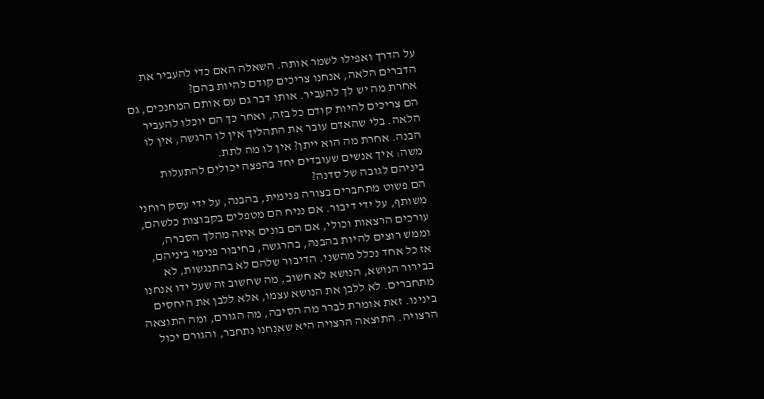על הדרך ואפילו לשמר אותה. השאלה האם כדי להעביר את הדברים הלאה, אנחנו צריכים קודם להיות בהם?
אחרת מה יש לך להעביר. אותו דבר גם עם אותם המחנכים, גם הם צריכים להיות קודם כל בזה, ואחר כך הם יוכלו להעביר הלאה. בלי שהאדם עובר את התהליך אין לו הרגשה, אין לו הבנה. אחרת מה הוא ייתן? אין לו מה לתת.
משה: איך אנשים שעובדים יחד בהפצה יכולים להתעלות ביניהם לגובה של סדנה?
הם פשוט מתחברים בצורה פנימית, בהבנה, על ידי עסק רוחני משותף, על ידי דיבור. אם נניח הם מטפלים בקבוצות כלשהם, עורכים הרצאות וכולי, אם הם בונים איזה מהלך הסברה, וממש רוצים להיות בהבנה, בהרגשה, בחיבור פנימי ביניהם, אז כל אחד נכלל מהשני. הדיבור שלהם לא בהתנגשות, לא בבירור הנושא, הנושא לא חשוב, מה שחשוב זה שעל ידו אנחנו מתחברים. לא ללבן את הנושא עצמו, אלא ללבן את היחסים בינינו. זאת אומרת לברר מה הסיבה, מה הגורם, ומה התוצאה הרצויה. התוצאה הרצויה היא שאנחנו נתחבר, והגורם יכול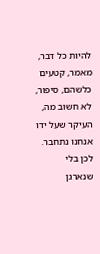להיות כל דבר, מאמר, קטעים כלשהם, סיפור, לא חשוב מה, העיקר שעל ידו אנחנו נתחבר. לכן בלי שנארגן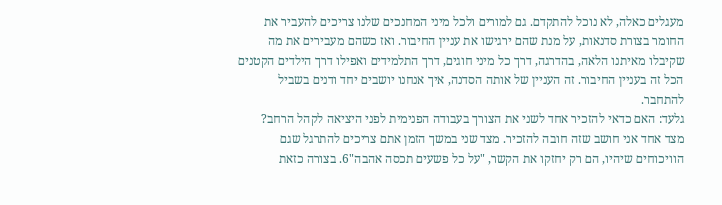מעגלים כאלה, לא נוכל להתקדם. גם למורים ולכל מיני המחנכים שלנו צריכים להעביר את החומר בצורת סדנאות, על מנת שהם ירגישו את עניין החיבור. ואז כשהם מעבירים את מה שקיבלו מאיתנו הלאה, בהדרגה, דרך כל מיני חוגים, דרך התלמידים ואפילו דרך הילדים הקטנים הכל זה בעניין החיבור. זה העניין של אותה הסדנה, איך אנחנו יושבים יחד ודנים בשביל להתחבר.
גלעד: האם כדאי להזכיר אחד לשני את הצורך בעבודה הפנימית לפני היציאה לקהל הרחב?
מצד אחד אני חושב שזה חובה להזכיר. מצד שני במשך הזמן אתם צריכים להתרגל שגם הוויכוחים שיהיו, הם רק יחזקו את הקשר, "על כל פשעים תכסה אהבה"6. בצורה כזאת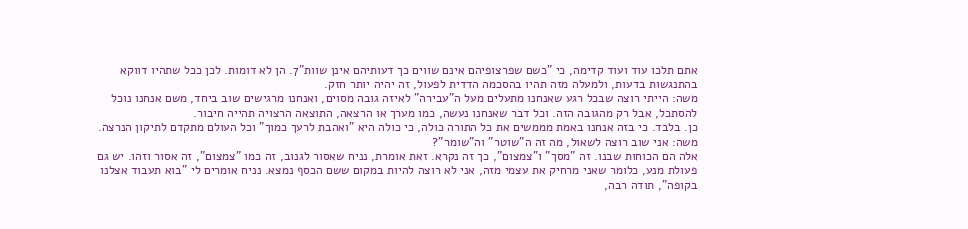אתם תלכו עוד ועוד קדימה, כי "כשם שפרצופיהם אינם שווים כך דעותיהם אינן שוות"7. הן לא דומות. לכן ככל שתהיו דווקא בהתנגשות בדעות, ולמעלה מזה תהיו בהסכמה הדדית לפעול, זה יהיה יותר חזק.
משה: הייתי רוצה שבכל רגע שאנחנו מתעלים מעל ה"עבירה" לאיזה גובה מסוים, ואנחנו מרגישים שוב ביחד, משם אנחנו נוכל להסתכל, אבל רק מהגובה הזה. וכל דבר שאנחנו נעשה, כמו מערך או הרצאה, התוצאה הרצויה תהייה חיבור.
כן. בלבד. כי בזה אנחנו באמת מממשים את כל התורה כולה, כי כולה היא "ואהבת לרעך כמוך" וכל העולם מתקדם לתיקון הנרצה.
משה: אני שוב רוצה לשאול, מה זה ה"שוטר" וה"שומר"?
אלה הם הכוחות שבנו. זה "מסך" ו"צמצום", כך זה נקרא. זאת אומרת, נניח שאסור לגנוב, זה כמו "צמצום", זה אסור וזהו. יש גם פעולת מנע, כלומר שאני מרחיק את עצמי מזה, אני לא רוצה להיות במקום ששם הכסף נמצא. נניח אומרים לי "בוא תעבוד אצלנו בקופה", תודה רבה,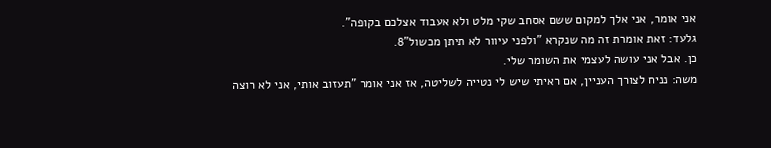אני אומר, אני אלך למקום ששם אסחב שקי מלט ולא אעבוד אצלכם בקופה".
גלעד: זאת אומרת זה מה שנקרא "ולפני עיוור לא תיתן מכשול"8.
כן. אבל אני עושה לעצמי את השומר שלי.
משה: נניח לצורך העניין, אם ראיתי שיש לי נטייה לשליטה, אז אני אומר "תעזוב אותי, אני לא רוצה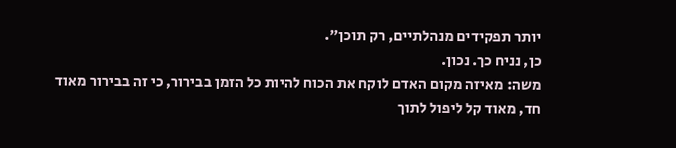יותר תפקידים מנהלתיים, רק תוכן".
כן, נניח כך. נכון.
משה: מאיזה מקום האדם לוקח את הכוח להיות כל הזמן בבירור, כי זה בבירור מאוד חד, מאוד קל ליפול לתוך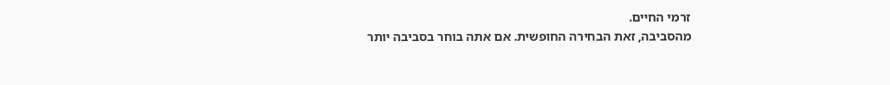זרמי החיים.
מהסביבה, זאת הבחירה החופשית. אם אתה בוחר בסביבה יותר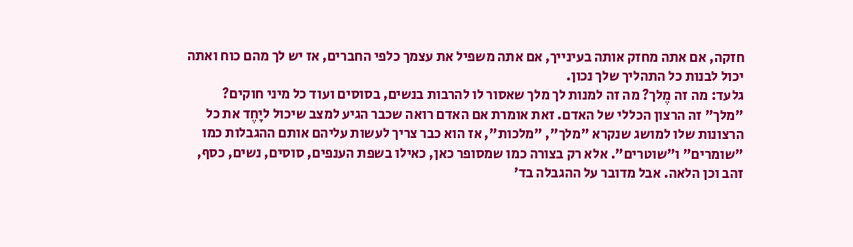חזקה, אם אתה מחזק אותה בעינייך, אם אתה משפיל את עצמך כלפי החברים, אז יש לך מהם כוח ואתה יכול לבנות כל התהליך שלך נכון.
גלעד: מה זה מֶלך? מה זה למנות לך מלך שאסור לו להרבות בנשים, בסוסים ועוד כל מיני חוקים?
"מלך" זה הרצון הכללי של האדם. זאת אומרת אם האדם רואה שכבר הגיע למצב שיכול ליָחֶד את כל הרצונות שלו למושג שנקרא "מלך", "מלכות", אז הוא כבר צריך לעשות עליהם אותם ההגבלות כמו "שומרים" ו"שוטרים". אלא רק בצורה כמו שמסופר כאן, כאילו בשפת הענפים, סוסים, נשים, כסף, זהב וכן הלאה. אבל מדובר על ההגבלה בד'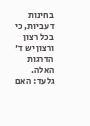בחינות דעביות, כי בכל רצון ורצון יש ד' הדרגות האלה.
גלעד: האם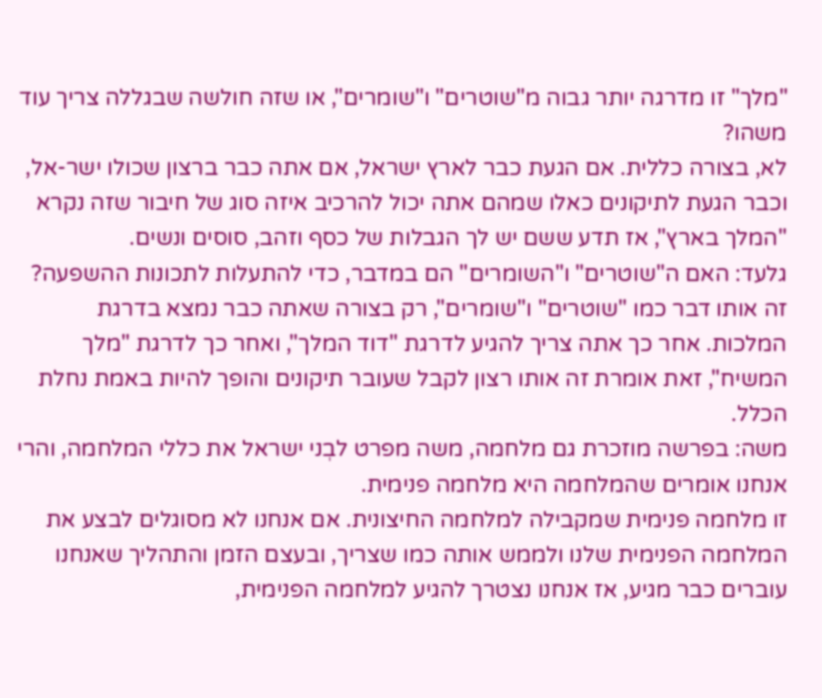"מלך" זו מדרגה יותר גבוה מ"שוטרים" ו"שומרים", או שזה חולשה שבגללה צריך עוד משהו?
לא, בצורה כללית. אם הגעת כבר לארץ ישראל, אם אתה כבר ברצון שכולו ישר-אל, וכבר הגעת לתיקונים כאלו שמהם אתה יכול להרכיב איזה סוג של חיבור שזה נקרא "המלך בארץ", אז תדע ששם יש לך הגבלות של כסף וזהב, סוסים ונשים.
גלעד: האם ה"שוטרים" ו"השומרים" הם במדבר, כדי להתעלות לתכונות ההשפעה?
זה אותו דבר כמו "שוטרים" ו"שומרים", רק בצורה שאתה כבר נמצא בדרגת המלכות. אחר כך אתה צריך להגיע לדרגת "דוד המלך", ואחר כך לדרגת "מלך המשיח", זאת אומרת זה אותו רצון לקבל שעובר תיקונים והופך להיות באמת נחלת הכלל.
משה: בפרשה מוזכרת גם מלחמה, משה מפרט לבְני ישראל את כללי המלחמה, והרי אנחנו אומרים שהמלחמה היא מלחמה פנימית.
זו מלחמה פנימית שמקבילה למלחמה החיצונית. אם אנחנו לא מסוגלים לבצע את המלחמה הפנימית שלנו ולממש אותה כמו שצריך, ובעצם הזמן והתהליך שאנחנו עוברים כבר מגיע, אז אנחנו נצטרך להגיע למלחמה הפנימית,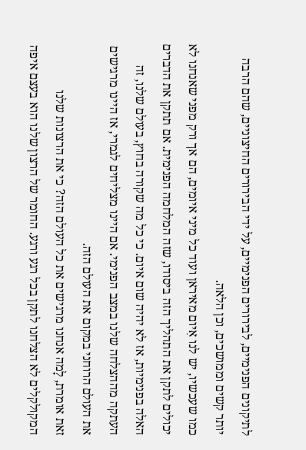לתיקונים הפנימיים, לבירורים הפנימיים, על ידי הבירורים החיצוניים, שהם הרבה יותר קשים וממושכים, וכן הלאה.
כמו שעכשיו, יש לנו אִיום מאיראן ועוד כל מיני איומים, הם אך ורק מפני שאנחנו לא יכולים לתקן את התהליך הזה ביסודו, שזה המלחמה הפנימית. אם תתקן את הדברים האלה בפנימיות, אז לא יהיה שום איום. כי כל מה שקורה בחוץ, בעולם שלנו, זה העתקה מההצלחה שלנו במצב הפנימי. אם היינו מצליחים לגמרי, אז היינו מרגישים את העולם הרוחני במקום את העולם הזה.
זאת אומרת, לָמה אנחנו מרגישים את כל העולם הזה? כי את הרצונות שלנו המקולקלים לא הצלחנו לתקן בכל רגע ורגע. החומר של הרצון שלנו הוא בעצם איפה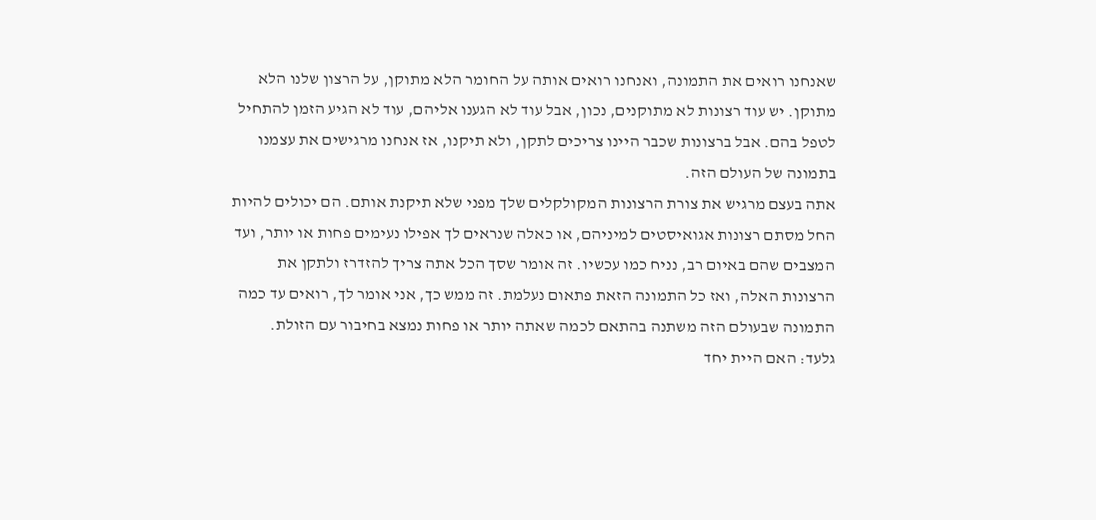שאנחנו רואים את התמונה, ואנחנו רואים אותה על החומר הלא מתוקן, על הרצון שלנו הלא מתוקן. יש עוד רצונות לא מתוקנים, נכון, אבל עוד לא הגענו אליהם, עוד לא הגיע הזמן להתחיל לטפל בהם. אבל ברצונות שכבר היינו צריכים לתקן, ולא תיקנו, אז אנחנו מרגישים את עצמנו בתמונה של העולם הזה.
אתה בעצם מרגיש את צורת הרצונות המקולקלים שלך מפני שלא תיקנת אותם. הם יכולים להיות החל מסתם רצונות אגואיסטים למיניהם, או כאלה שנראים לך אפילו נעימים פחות או יותר, ועד המצבים שהם באיום רב, נניח כמו עכשיו. זה אומר שסך הכל אתה צריך להזדרז ולתקן את הרצונות האלה, ואז כל התמונה הזאת פתאום נעלמת. זה ממש כך, אני אומר לך, רואים עד כמה התמונה שבעולם הזה משתנה בהתאם לכמה שאתה יותר או פחות נמצא בחיבור עם הזולת.
גלעד: האם היית יחד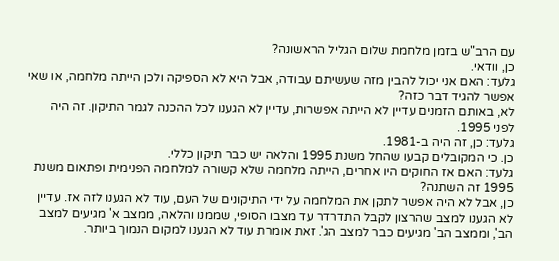עם הרב"ש בזמן מלחמת שלום הגליל הראשונה?
כן, וודאי.
גלעד: האם אני יכול להבין מזה שעשיתם עבודה, אבל היא לא הספיקה ולכן הייתה מלחמה, או שאי אפשר להגיד דבר כזה?
לא, באותם הזמנים עדיין לא הייתה אפשרות, עדיין לא הגענו לכל ההכנה לגמר התיקון. זה היה לפני 1995.
גלעד: כן, זה היה ב-1981.
כן. כי המקובלים קבעו שהחל משנת 1995 והלאה יש כבר תיקון כללי.
גלעד: האם אז החוקים היו אחרים, הייתה מלחמה שלא קשורה למלחמה הפנימית ופתאום משנת 1995 זה השתנה?
כן, אבל לא היה אפשר לתקן את המלחמה על ידי התיקונים של העם, עוד לא הגענו לזה אז. עדיין לא הגענו למצב שהרצון לקבל התדרדר עד מצבו הסופי, שממנו והלאה, ממצב א' מגיעים למצב הב', וממצב הב' מגיעים כבר למצב הג'. זאת אומרת עוד לא הגענו למקום הנמוך ביותר.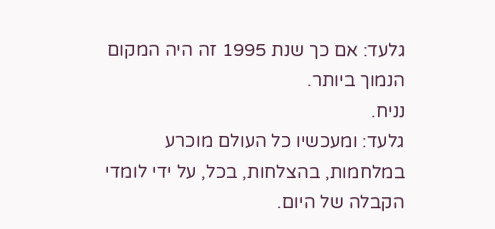גלעד: אם כך שנת 1995 זה היה המקום הנמוך ביותר.
נניח.
גלעד: ומעכשיו כל העולם מוכרע במלחמות, בהצלחות, בכל, על ידי לומדי הקבלה של היום.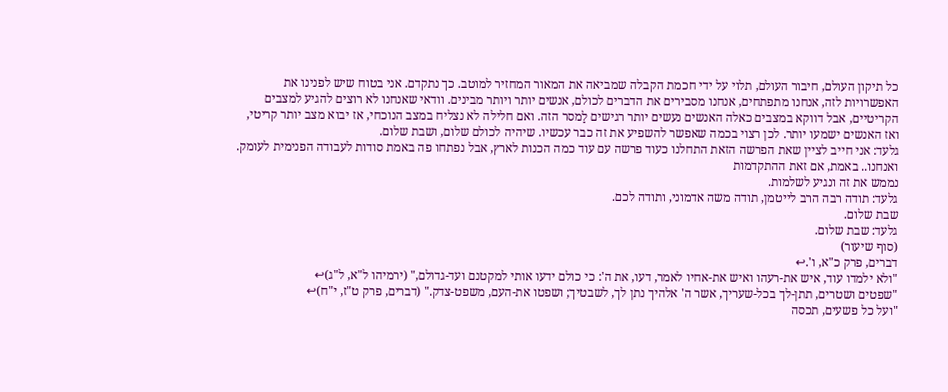כל תיקון העולם, חיבור העולם, תלוי על ידי חכמת הקבלה שמביאה את המאור המחזיר למוטב. כך נתקדם. אני בטוח שיש לפנינו את האפשרויות לזה, אנחנו מתפתחים, אנחנו מסבירים את הדברים לכולם, אנשים יותר ויותר מבינים. וודאי שאנחנו לא רוצים להגיע למצבים הקריטיים, אבל דווקא במצבים כאלה האנשים נעשים יותר רגישים לַמסר הזה. ואם חלילה לא נצליח במצב הנוכחי, אז יבוא מצב יותר קריטי, ואז האנשים ישמעו יותר. לכן רצוי בכמה שאפשר להשפיע את זה כבר עכשיו. שיהיה לכולם שלום, ושבת שלום.
גלעד: אני חייב לציין שאת הפרשה הזאת התחלנו כעוד פרשה עם עוד כמה הכנות לארץ, אבל נפתחו פה באמת סודות לעבודה הפנימית לעומק. ואנחנו.. באמת, אם זאת ההתקדמות
נממש את זה ונגיע לשלמות.
גלעד: תודה רבה הרב לייטמן, תודה משה אדמוני, ותודה לכם.
שבת שלום.
גלעד: שבת שלום.
(סוף שיעור)
דברים, פרק כ"א, ו'.↩
"ולא ילמדו עוד, איש את-רעהו ואיש את-אחיו לאמר, דעו, את ה': כי כולם ידעו אותי למקטנם ועד-גדולם," (ירמיהו ל"א, ל"ג)↩
"שפטים ושטרים, תתן-לך בכל-שעריך, אשר ה' אלהיך נתן לך, לשבטיך; ושפטו את-העם, משפט-צדק." (דברים, פרק ט"ז, י"ח)↩
"ועל כל פשעים, תכסה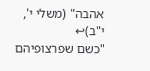אהבה" (משלי י', י"ב)↩
"כשם שפרצופיהם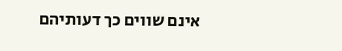אינם שווים כך דעותיהם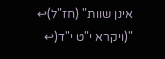אינן שוות" (חז"ל)↩
"(ויקרא י"ט י"ד(↩